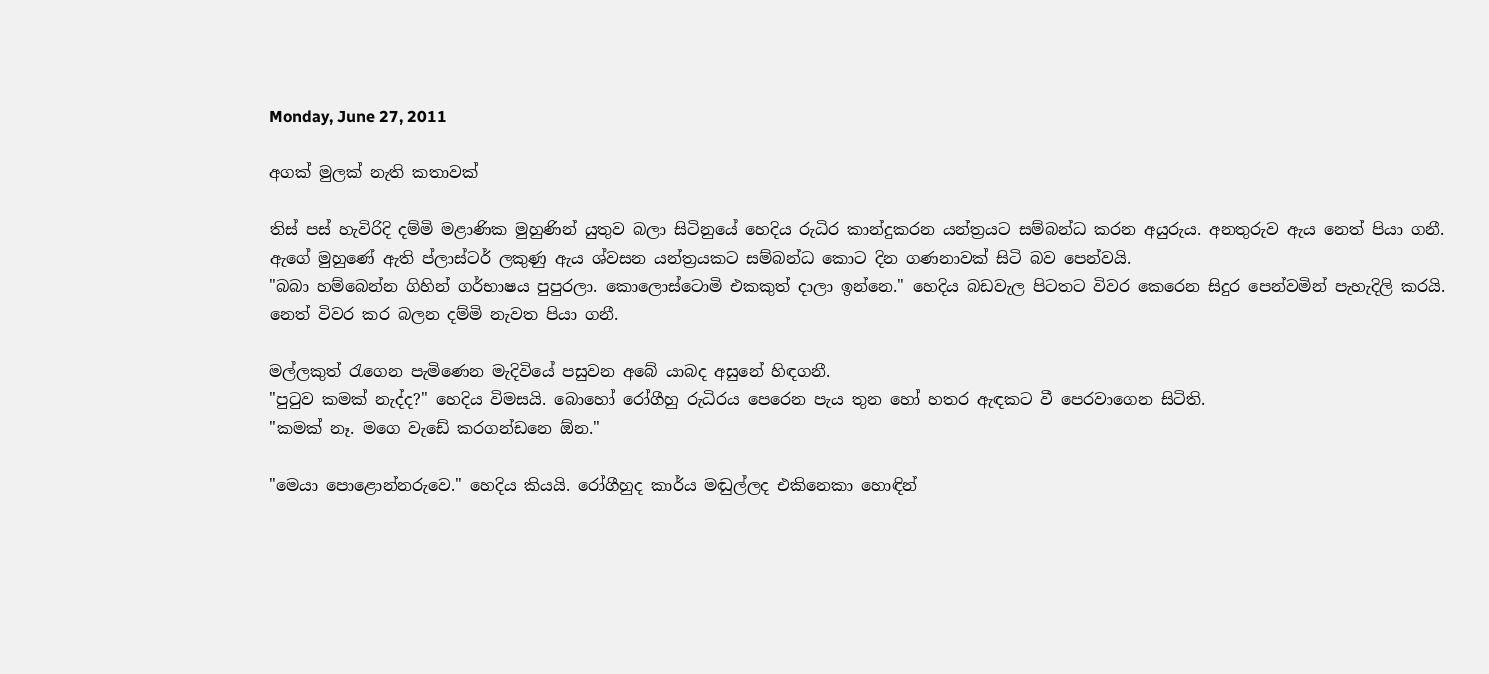Monday, June 27, 2011

අගක් මුලක් නැති කතාවක්

තිස් පස් හැවිරිදි දම්මි මළාණික මුහුණින් යුතුව බලා සිටිනුයේ හෙදිය රුධිර කාන්දුකරන යන්ත්‍රයට සම්බන්ධ කරන අයුරුය. අනතුරුව ඇය නෙත් පියා ගනී. ඇගේ මුහුණේ ඇති ප්ලාස්ටර් ලකුණු ඇය ශ්වසන යන්ත්‍රයකට සම්බන්ධ කොට දින ගණනාවක් සිටි බව පෙන්වයි.
"බබා හම්බෙන්න ගිහින් ගර්භාෂය පුපුරලා. කොලොස්ටොමි එකකුත් දාලා ඉන්නෙ." හෙදිය බඩවැල පිටතට විවර කෙරෙන සිදුර පෙන්වමින් පැහැදිලි කරයි.
නෙත් විවර කර බලන දම්මි නැවත පියා ගනී.

මල්ලකුත් රැගෙන පැමිණෙන මැදිවියේ පසුවන අබේ යාබද අසුනේ හිඳගනී.
"පුටුව කමක් නැද්ද?" හෙදිය විමසයි. බොහෝ රෝගීහු රුධිරය පෙරෙන පැය තුන හෝ හතර ඇඳකට වී පෙරවාගෙන සිටිති.
"කමක් නෑ. මගෙ වැඩේ කරගන්ඩනෙ ඕන."

"මෙයා පොළොන්නරුවෙ." හෙදිය කියයි. රෝගීහුද කාර්ය මඬුල්ලද එකිනෙකා හොඳින්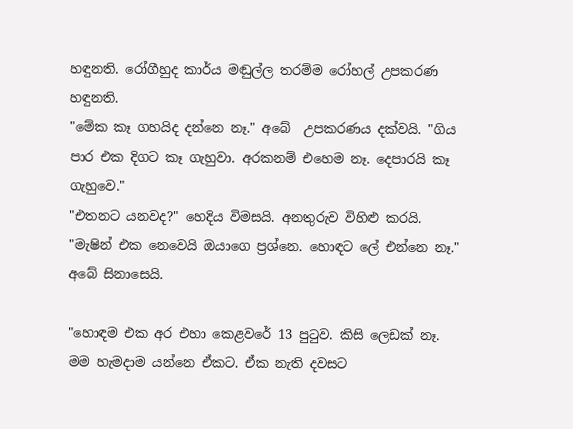හඳුනති. රෝගීහුද කාර්ය මඬුල්ල තරම්ම රෝහල් උපකරණ හඳුනති.
"මේක කෑ ගහයිද දන්නෙ නෑ." අබේ  උපකරණය දක්වයි. "ගිය පාර එක දිගට කෑ ගැහුවා. අරකනම් එහෙම නෑ. දෙපාරයි කෑ ගැහුවෙ."
"එතනට යනවද?" හෙදිය විමසයි. අනතුරුව විහිළු කරයි. "මැෂින් එක නෙවෙයි ඔයාගෙ ප්‍රශ්නෙ. හොඳට ලේ එන්නෙ නෑ."
අබේ සිනාසෙයි.

"හොඳම එක අර එහා කෙළවරේ 13 පුටුව. කිසි ලෙඩක් නෑ. මම හැමදාම යන්නෙ ඒකට. ඒක නැති දවසට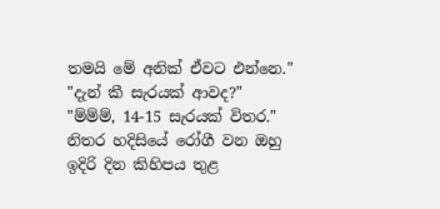තමයි මේ අනික් ඒවට එන්නෙ."
"දැන් කී සැරයක් ආවද?"
"ම්ම්ම්, 14-15 සැරයක් විතර."
නිතර හදිසියේ රෝගී වන ඔහු ඉදිරි දින කිහිපය තුළ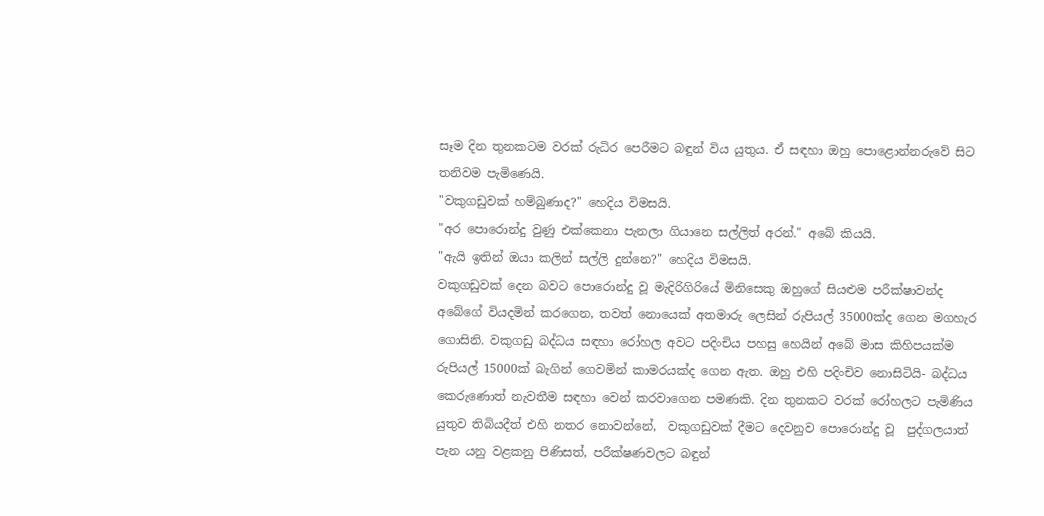සෑම දින තුනකටම වරක් රුධිර පෙරීමට බඳුන් විය යුතුය. ඒ සඳහා ඔහු පොළොන්නරුවේ සිට තනිවම පැමිණෙයි.
"වකුගඩුවක් හම්බුණාද?" හෙදිය විමසයි.
"අර පොරොන්දු වුණු එක්කෙනා පැනලා ගියානෙ සල්ලිත් අරන්." අබේ කියයි.
"ඇයි ඉතින් ඔයා කලින් සල්ලි දුන්නෙ?" හෙදිය විමසයි.
වකුගඩුවක් දෙන බවට පොරොන්දු වූ මැදිරිගිරියේ මිනිසෙකු ඔහුගේ සියළුම පරීක්ෂාවන්ද අබේගේ වියදමින් කරගෙන, තවත් නොයෙක් අතමාරු ලෙසින් රුපියල් 35000ක්ද ගෙන මගහැර ගොසිනි. වකුගඩු බද්ධය සඳහා රෝහල අවට පදිංචිය පහසු හෙයින් අබේ මාස කිහිපයක්ම රුපියල් 15000ක් බැගින් ගෙවමින් කාමරයක්ද ගෙන ඇත. ඔහු එහි පදිංචිව නොසිටියි- බද්ධය කෙරුණොත් නැවතීම සඳහා වෙන් කරවාගෙන පමණකි. දින තුනකට වරක් රෝහලට පැමිණිය යුතුව තිබියදීත් එහි නතර නොවන්නේ,  වකුගඩුවක් දීමට දෙවනුව පොරොන්දු වූ  පුද්ගලයාත් පැන යනු වළකනු පිණිසත්, පරීක්ෂණවලට බඳුන්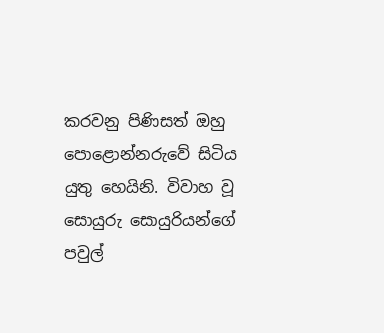කරවනු පිණිසත් ඔහු පොළොන්නරුවේ සිටිය යුතු හෙයිනි. විවාහ වූ සොයුරු සොයුරියන්ගේ පවුල්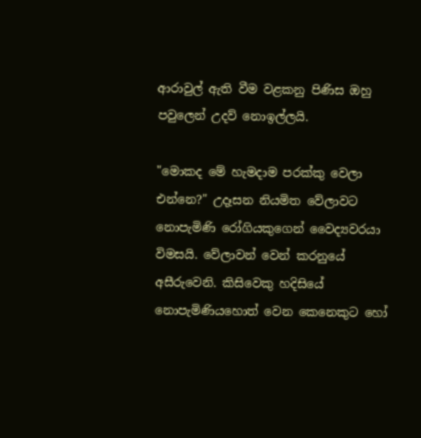ආරාවුල් ඇති වීම වළකනු පිණිස ඔහු පවුලෙන් උදව් නොඉල්ලයි.

"මොකද මේ හැමදාම පරක්කු වෙලා එන්නෙ?" උදෑසන නියමිත වේලාවට නොපැමිණි රෝගියකුගෙන් වෛද්‍යවරයා විමසයි. වේලාවන් වෙන් කරනුයේ අසීරුවෙනි. කිසිවෙකු හදිසියේ නොපැමිණියහොත් වෙන කෙනෙකුට හෝ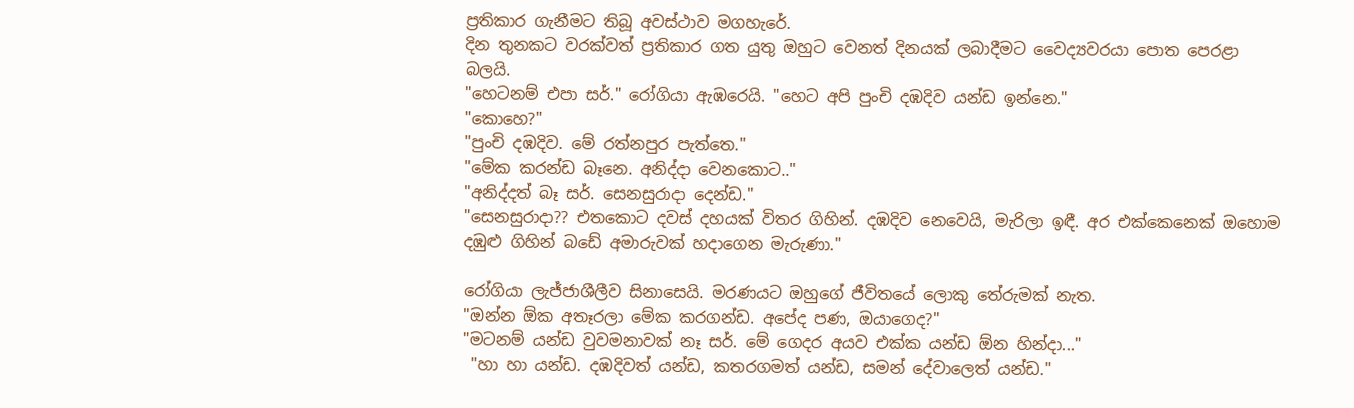ප්‍රතිකාර ගැනීමට තිබූ අවස්ථාව මගහැරේ.
දින තුනකට වරක්වත් ප්‍රතිකාර ගත යුතු ඔහුට වෙනත් දිනයක් ලබාදීමට වෛද්‍යවරයා පොත පෙරළා බලයි.
"හෙටනම් එපා සර්." රෝගියා ඇඹරෙයි. "හෙට අපි පුංචි දඹදිව යන්ඩ ඉන්නෙ."
"කොහෙ?"
"පුංචි දඹදිව. මේ රත්නපුර පැත්තෙ."
"මේක කරන්ඩ බෑනෙ. අනිද්දා වෙනකොට.."
"අනිද්දත් බෑ සර්. සෙනසුරාදා දෙන්ඩ."
"සෙනසුරාදා?? එතකොට දවස් දහයක් විතර ගිහින්. දඹදිව නෙවෙයි, මැරිලා ඉඳී. අර එක්කෙනෙක් ඔහොම දඹුළු ගිහින් බඩේ අමාරුවක් හදාගෙන මැරුණා."

රෝගියා ලැජ්ජාශීලීව සිනාසෙයි. මරණයට ඔහුගේ ජීවිතයේ ලොකු තේරුමක් නැත.
"ඔන්න ඕක අතෑරලා මේක කරගන්ඩ. අපේද පණ, ඔයාගෙද?"
"මටනම් යන්ඩ වුවමනාවක් නෑ සර්. මේ ගෙදර අයව එක්ක යන්ඩ ඕන හින්දා..."
 "හා හා යන්ඩ. දඹදිවත් යන්ඩ, කතරගමත් යන්ඩ, සමන් දේවාලෙත් යන්ඩ."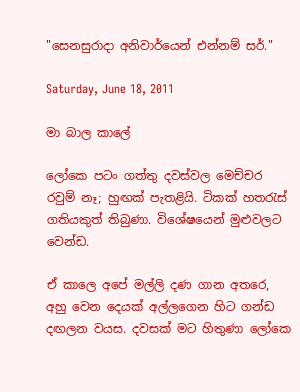"සෙනසුරාදා අනිවාර්යෙන් එන්නම් සර්."

Saturday, June 18, 2011

මා බාල කාලේ

ලෝකෙ පටං ගත්තු දවස්වල මෙච්චර රවුම් නෑ; හුඟක් පැතළියි. ටිකක් හතරැස් ගතියකුත් තිබුණා. විශේෂයෙන් මුළුවලට වෙන්ඩ.

ඒ කාලෙ අපේ මල්ලි දණ ගාන අතරෙ, අහු වෙන දෙයක් අල්ලගෙන හිට ගන්ඩ දඟලන වයස. දවසක් මට හිතුණා ලෝකෙ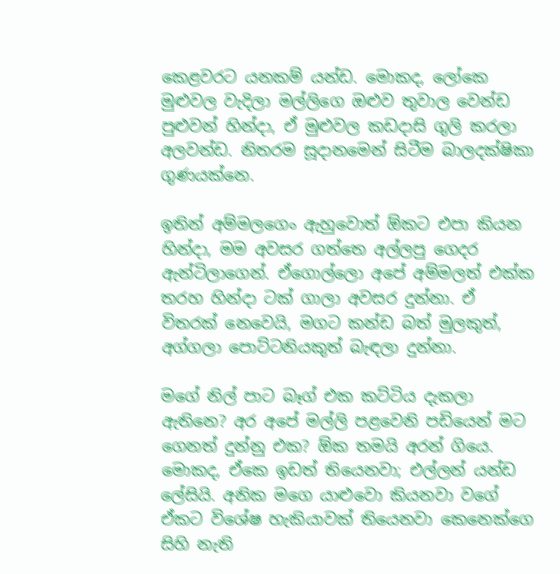කෙළවරට යනකම් යන්ඩ. මොකද, ලෝකෙ මුළුවල වැදිලා මල්ලිගෙ ඔළුව තුවාල වෙන්ඩ පුළුවන් හින්දා, ඒ මුළුවල කඩදාසි ගුලි කරලා අලවන්ඩ. නිතරම සූදානමෙන් සිටීම බාලදක්ෂිකා ගුණයක්නෙ.

ඉතින් අම්මලගෙං ඇහුවොත් ඕකට එපා කියන හින්දා, මම අවසර ගත්තෙ අල්ලපු ගෙදර ඇන්ටිලාගෙන්. ඒගොල්ලො අපේ අම්මලත් එක්ක තරහ හින්දා ටක් ගාලා අවසර දුන්නා. ඒ විතරක් නෙවෙයි, මගට කන්ඩ බත් මුලකුත්, අග්ගලා පොට්ටනියකුත් බැඳලා දුන්නා.

මගේ නිල් පාට බෑග් එක කට්ටිය දැකලා ඇතිනෙ? අර අපේ මල්ලි පළවෙනි පඩියෙන් මට ගෙනත් දුන්නු එක? ඕක තමයි අරන් ගියෙ. මොකද, ඒකෙ ඉඩත් තියෙනවා; එල්ලන් යන්ඩ ලේසියි. අනික මගෙ යාළුවො කියනවා වගේ ඒකට විශේෂ හැකියාවක් තියෙනවා කෙනෙක්ගෙ සිහි නැති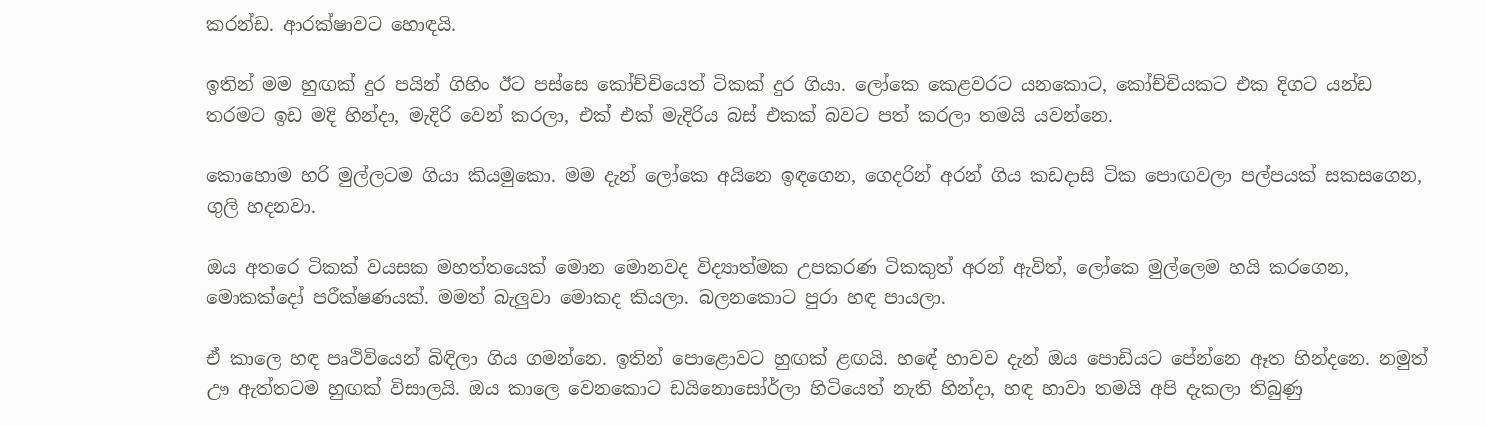කරන්ඩ. ආරක්ෂාවට හොඳයි.

ඉතින් මම හුඟක් දුර පයින් ගිහිං ඊට පස්සෙ කෝච්චියෙත් ටිකක් දුර ගියා. ලෝකෙ කෙළවරට යනකොට, කෝච්චියකට එක දිගට යන්ඩ තරමට ඉඩ මදි හින්දා, මැදිරි වෙන් කරලා, එක් එක් මැදිරිය බස් එකක් බවට පත් කරලා තමයි යවන්නෙ.

කොහොම හරි මුල්ලටම ගියා කියමුකො. මම දැන් ලෝකෙ අයිනෙ ඉඳගෙන, ගෙදරින් අරන් ගිය කඩදාසි ටික පොඟවලා පල්පයක් සකසගෙන, ගුලි හදනවා.

ඔය අතරෙ ටිකක් වයසක මහත්තයෙක් මොන මොනවද විද්‍යාත්මක උපකරණ ටිකකුත් අරන් ඇවිත්, ලෝකෙ මුල්ලෙම හයි කරගෙන, මොකක්දෝ පරීක්ෂණයක්. මමත් බැලුවා මොකද කියලා. බලනකොට පුරා හඳ පායලා.

ඒ කාලෙ හඳ පෘථිවියෙන් බිඳිලා ගිය ගමන්නෙ. ඉතින් පොළොවට හුඟක් ළඟයි. හඳේ හාවව දැන් ඔය පොඩියට පේන්නෙ ඈත හින්දනෙ. නමුත් ඌ ඇත්තටම හුඟක් විසාලයි. ඔය කාලෙ වෙනකොට ඩයිනොසෝර්ලා හිටියෙත් නැති හින්දා, හඳ හාවා තමයි අපි දැකලා තිබුණු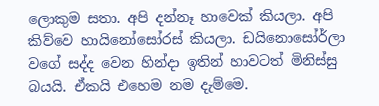ලොකුම සතා. අපි දන්නෑ හාවෙක් කියලා. අපි කිව්වෙ හායිනෝසෝරස් කියලා. ඩයිනොසෝර්ලා වගේ සද්ද වෙන හින්දා ඉතින් හාවටත් මිනිස්සු බයයි. ඒකයි එහෙම නම දැම්මෙ.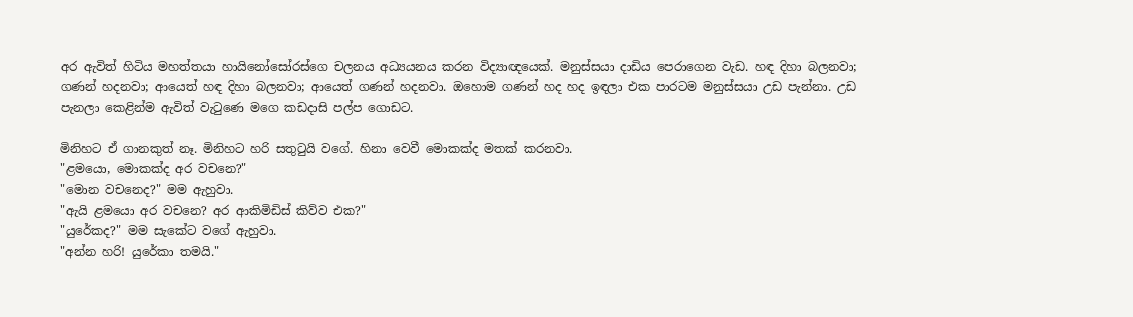අර ඇවිත් හිටිය මහත්තයා හායිනෝසෝරස්ගෙ චලනය අධ්‍යයනය කරන විද්‍යාඥයෙක්. මනුස්සයා දාඩිය පෙරාගෙන වැඩ. හඳ දිහා බලනවා; ගණන් හදනවා; ආයෙත් හඳ දිහා බලනවා; ආයෙත් ගණන් හදනවා. ඔහොම ගණන් හද හද ඉඳලා එක පාරටම මනුස්සයා උඩ පැන්නා. උඩ පැනලා කෙළින්ම ඇවිත් වැටුණෙ මගෙ කඩදාසි පල්ප ගොඩට.

මිනිහට ඒ ගානකුත් නෑ. මිනිහට හරි සතුටුයි වගේ. හිනා වෙවී මොකක්ද මතක් කරනවා.
"ළමයො, මොකක්ද අර වචනෙ?"
"මොන වචනෙද?" මම ඇහුවා.
"ඇයි ළමයො අර වචනෙ? අර ආකිමිඩිස් කිව්ව එක?"
"යුරේකද?" මම සැකේට වගේ ඇහුවා.
"අන්න හරි! යුරේකා තමයි."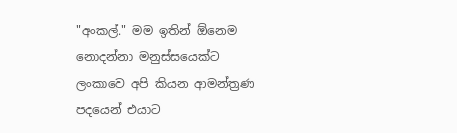"අංකල්." මම ඉතින් ඕනෙම නොදන්නා මනුස්සයෙක්ට ලංකාවෙ අපි කියන ආමන්ත්‍රණ පදයෙන් එයාට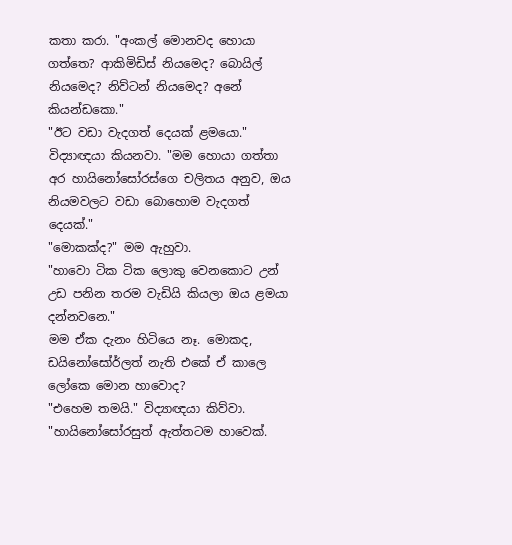කතා කරා. "අංකල් මොනවද හොයා ගත්තෙ? ආකිමිඩිස් නියමෙද? බොයිල් නියමෙද? නිව්ටන් නියමෙද? අනේ කියන්ඩකො."
"ඊට වඩා වැදගත් දෙයක් ළමයො." විද්‍යාඥයා කියනවා. "මම හොයා ගත්තා අර හායිනෝසෝරස්ගෙ චලිතය අනුව, ඔය නියමවලට වඩා බොහොම වැදගත් දෙයක්."
"මොකක්ද?" මම ඇහුවා.
"හාවො ටික ටික ලොකු වෙනකොට උන් උඩ පනින තරම වැඩියි කියලා ඔය ළමයා දන්නවනෙ."
මම ඒක දැනං හිටියෙ නෑ. මොකද, ඩයිනෝසෝර්ලත් නැති එකේ ඒ කාලෙ ලෝකෙ මොන හාවොද?
"එහෙම තමයි." විද්‍යාඥයා කිව්වා. "හායිනෝසෝරසුත් ඇත්තටම හාවෙක්.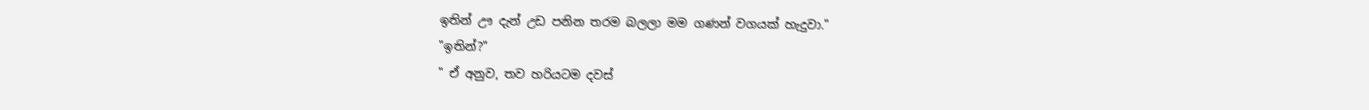ඉතින් ඌ දැන් උඩ පනින තරම බලලා මම ගණන් වගයක් හැදුවා."
"ඉතින්?"
" ඒ අනුව, තව හරියටම දවස්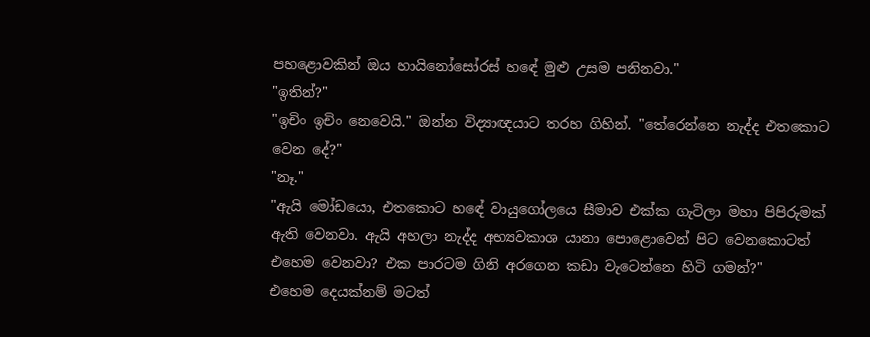පහළොවකින් ඔය හායිනෝසෝරස් හඳේ මුළු උසම පනිනවා."
"ඉතින්?"
"ඉචිං ඉචිං නෙවෙයි." ඔන්න විද්‍යාඥයාට තරහ ගිහින්. "තේරෙන්නෙ නැද්ද එතකොට වෙන දේ?"
"නෑ."
"ඇයි මෝඩයො, එතකොට හඳේ වායුගෝලයෙ සීමාව එක්ක ගැටිලා මහා පිපිරුමක් ඇති වෙනවා. ඇයි අහලා නැද්ද අභ්‍යවකාශ යානා පොළොවෙන් පිට වෙනකොටත් එහෙම වෙනවා? එක පාරටම ගිනි අරගෙන කඩා වැටෙන්නෙ හිටි ගමන්?"
එහෙම දෙයක්නම් මටත්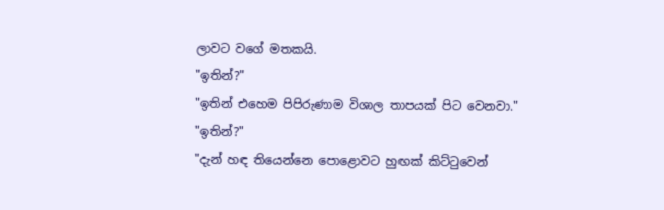ලාවට වගේ මතකයි.
"ඉතින්?"
"ඉතින් එහෙම පිපිරුණාම විශාල තාපයක් පිට වෙනවා."
"ඉතින්?"
"දැන් හඳ තියෙන්නෙ පොළොවට හුඟක් කිට්ටුවෙන්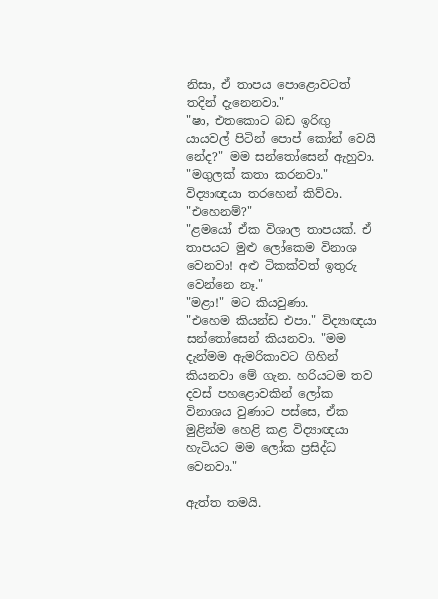නිසා, ඒ තාපය පොළොවටත් තදින් දැනෙනවා."
"ෂා, එතකොට බඩ ඉරිඟු යායවල් පිටින් පොප් කෝන් වෙයි නේද?" මම සන්තෝසෙන් ඇහුවා.
"මගුලක් කතා කරනවා." විද්‍යාඥයා තරහෙන් කිව්වා.
"එහෙනම්?"
"ළමයෝ ඒක විශාල තාපයක්. ඒ තාපයට මුළු ලෝකෙම විනාශ වෙනවා! අළු ටිකක්වත් ඉතුරු වෙන්නෙ නෑ."
"මළා!" මට කියවුණා.
"එහෙම කියන්ඩ එපා." විද්‍යාඥයා සන්තෝසෙන් කියනවා. "මම දැන්මම ඇමරිකාවට ගිහින්  කියනවා මේ ගැන. හරියටම තව දවස් පහළොවකින් ලෝක විනාශය වුණාට පස්සෙ, ඒක මුළින්ම හෙළි කළ විද්‍යාඥයා හැටියට මම ලෝක ප්‍රසිද්ධ වෙනවා."

ඇත්ත තමයි.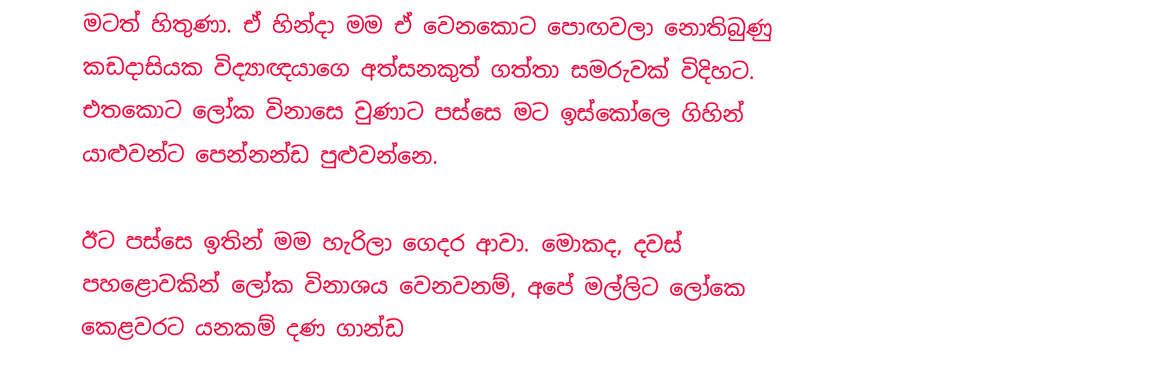මටත් හිතුණා. ඒ හින්දා මම ඒ වෙනකොට පොඟවලා නොතිබුණු කඩදාසියක විද්‍යාඥයාගෙ අත්සනකුත් ගත්තා සමරුවක් විදිහට. එතකොට ලෝක විනාසෙ වුණාට පස්සෙ මට ඉස්කෝලෙ ගිහින් යාළුවන්ට පෙන්නන්ඩ පුළුවන්නෙ.

ඊට පස්සෙ ඉතින් මම හැරිලා ගෙදර ආවා. මොකද, දවස් පහළොවකින් ලෝක විනාශය වෙනවනම්, අපේ මල්ලිට ලෝකෙ කෙළවරට යනකම් දණ ගාන්ඩ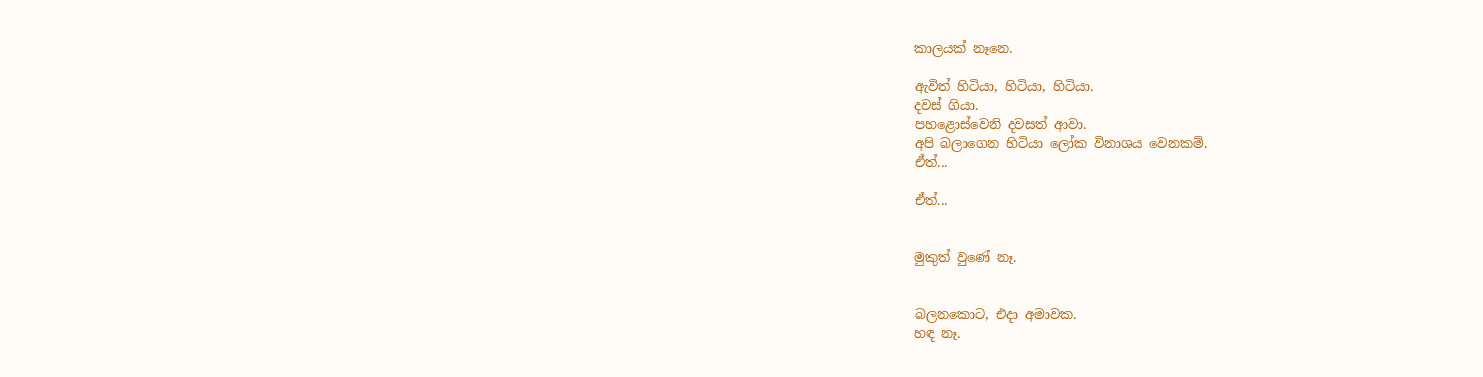කාලයක් නෑනෙ.

ඇවිත් හිටියා, හිටියා, හිටියා.
දවස් ගියා.
පහළොස්වෙනි දවසත් ආවා.
අපි බලාගෙන හිටියා ලෝක විනාශය වෙනකම්.
ඒත්...

ඒත්...


මුකුත් වුණේ නෑ.


බලනකොට, එදා අමාවක.
හඳ නෑ.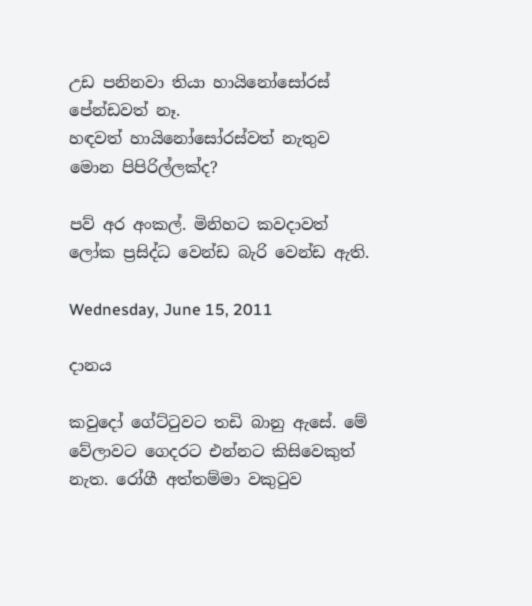උඩ පනිනවා තියා හායිනෝසෝරස් පේන්ඩවත් නෑ.
හඳවත් හායිනෝසෝරස්වත් නැතුව මොන පිපිරිල්ලක්ද?

පව් අර අංකල්. මිනිහට කවදාවත් ලෝක ප්‍රසිද්ධ වෙන්ඩ බැරි වෙන්ඩ ඇති.

Wednesday, June 15, 2011

දානය

කවුදෝ ගේට්ටුවට තඩි බානු ඇසේ. මේ වේලාවට ගෙදරට එන්නට කිසිවෙකුත් නැත. රෝගී අත්තම්මා වකුටුව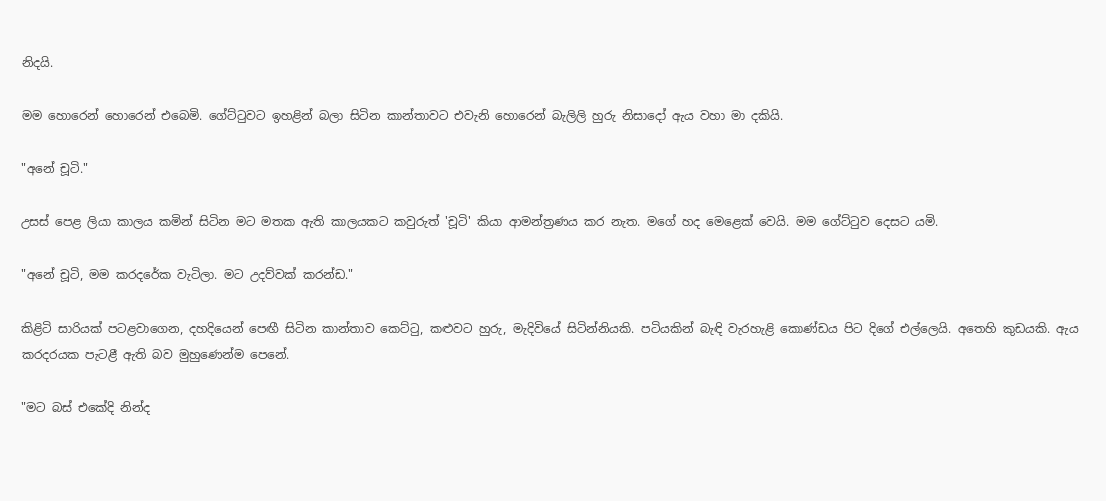නිදයි.

මම හොරෙන් හොරෙන් එබෙමි. ගේට්ටුවට ඉහළින් බලා සිටින කාන්තාවට එවැනි හොරෙන් බැලිලි හුරු නිසාදෝ ඇය වහා මා දකියි.

"අනේ චූටි."

උසස් පෙළ ලියා කාලය කමින් සිටින මට මතක ඇති කාලයකට කවුරුත් 'චූටි' කියා ආමන්ත්‍රණය කර නැත. මගේ හද මෙළෙක් වෙයි. මම ගේට්ටුව දෙසට යමි.

"අනේ චූටි, මම කරදරේක වැටිලා. මට උදව්වක් කරන්ඩ."

කිළිටි සාරියක් පටළවාගෙන, දහදියෙන් පෙඟී සිටින කාන්තාව කෙට්ටු, කළුවට හුරු, මැදිවියේ සිටින්නියකි. පටියකින් බැඳි වැරහැළි කොණ්ඩය පිට දිගේ එල්ලෙයි. අතෙහි කුඩයකි. ඇය කරදරයක පැටළී ඇති බව මුහුණෙන්ම පෙනේ.

"මට බස් එකේදි නින්ද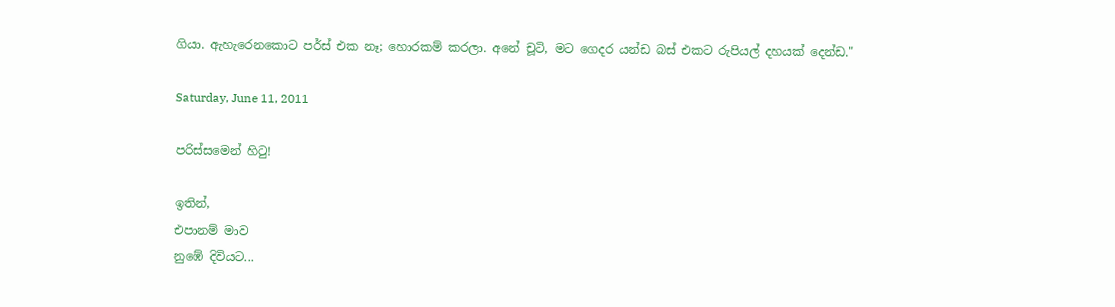ගියා. ඇහැරෙනකොට පර්ස් එක නෑ; හොරකම් කරලා. අනේ චූටි, මට ගෙදර යන්ඩ බස් එකට රුපියල් දහයක් දෙන්ඩ."

Saturday, June 11, 2011

පරිස්සමෙන් හිටු!

ඉතින්,
එපානම් මාව
නුඹේ දිවියට...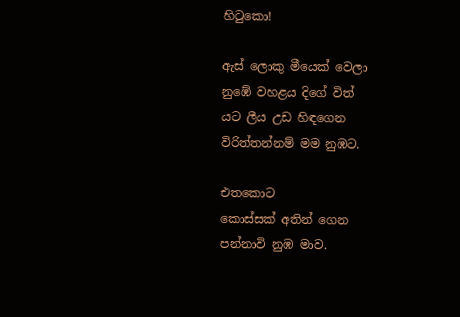හිටුකො!

ඇස් ලොකු මීයෙක් වෙලා
නුඹේ වහළය දිගේ විත්
යට ලීය උඩ හිඳගෙන
විරිත්තන්නම් මම නුඹට.

එතකොට
කොස්සක් අතින් ගෙන
පන්නාවි නුඹ මාව.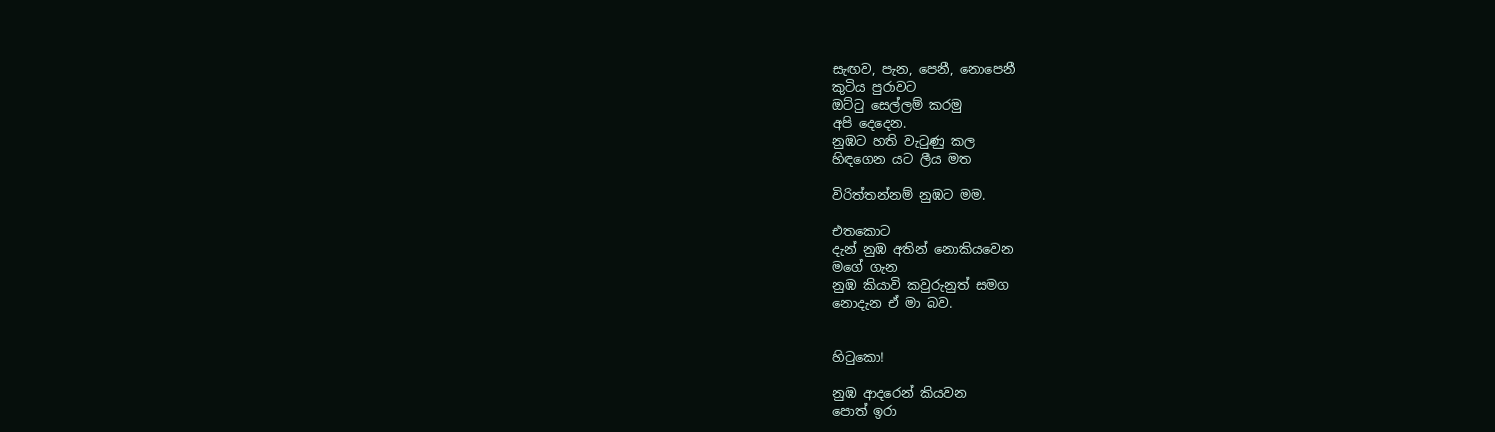සැඟව, පැන, පෙනී, නොපෙනී
කුටිය පුරාවට
ඔට්ටු සෙල්ලම් කරමු
අපි දෙදෙන.
නුඹට හති වැටුණු කල
හිඳගෙන යට ලීය මත

විරිත්තන්නම් නුඹට මම.

එතකොට
දැන් නුඹ අතින් නොකියවෙන
මගේ ගැන
නුඹ කියාවි කවුරුනුත් සමග
නොදැන ඒ මා බව.


හිටුකො!

නුඹ ආදරෙන් කියවන
පොත් ඉරා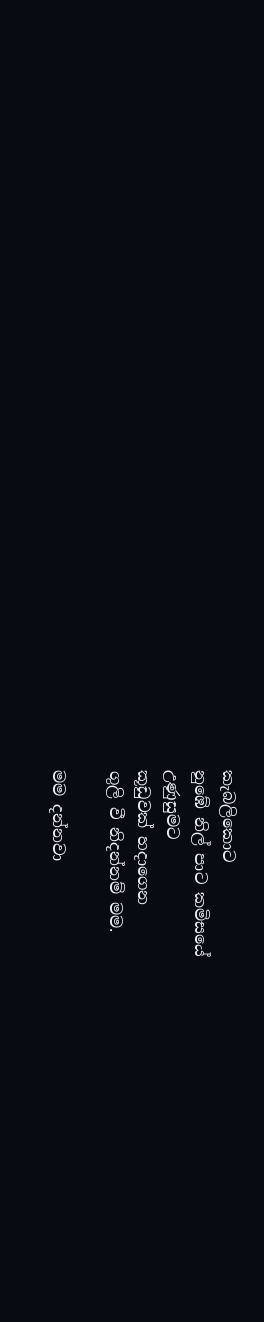කැබලිකොට
නුඹේ නිල් පාට කමිසයේ
උණුසුමට
කූඩුවක් හදාගෙන
ගුලි වී නිදන්නම් මම.

මම දන්නවා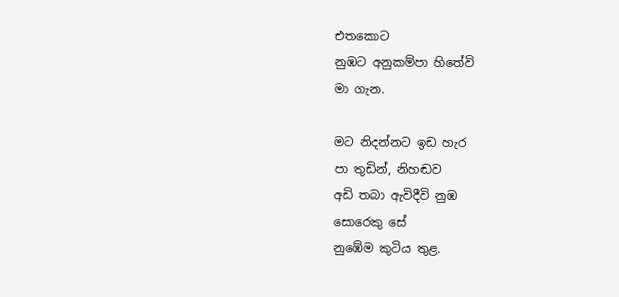එතකොට
නුඹට අනුකම්පා හිතේවි
මා ගැන.

මට නිදන්නට ඉඩ හැර
පා තුඩින්, නිහඬව
අඩි තබා ඇවිදීවි නුඹ
සොරෙකු සේ
නුඹේම කුටිය තුළ.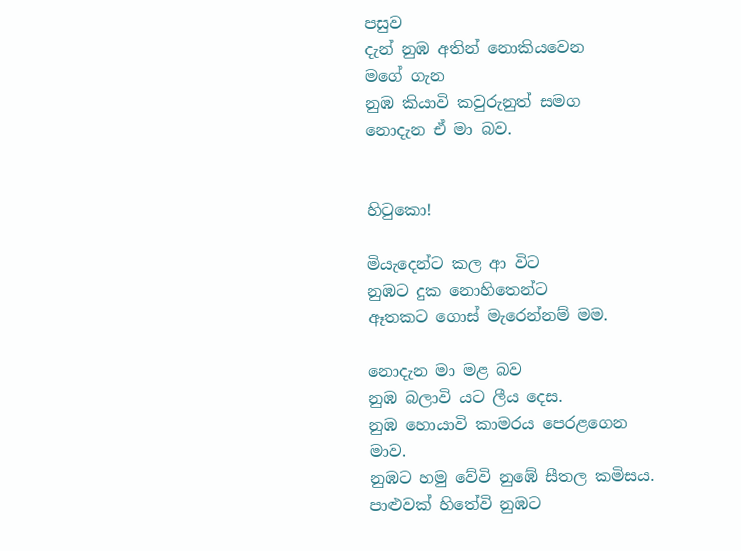පසුව
දැන් නුඹ අතින් නොකියවෙන
මගේ ගැන
නුඹ කියාවි කවුරුනුත් සමග
නොදැන ඒ මා බව.


හිටුකො!

මියැදෙන්ට කල ආ විට
නුඹට දුක නොහිතෙන්ට
ඈතකට ගොස් මැරෙන්නම් මම.

නොදැන මා මළ බව
නුඹ බලාවි යට ලීය දෙස.
නුඹ හොයාවි කාමරය පෙරළගෙන
මාව.
නුඹට හමු වේවි නුඹේ සීතල කමිසය.
පාළුවක් හිතේවි නුඹට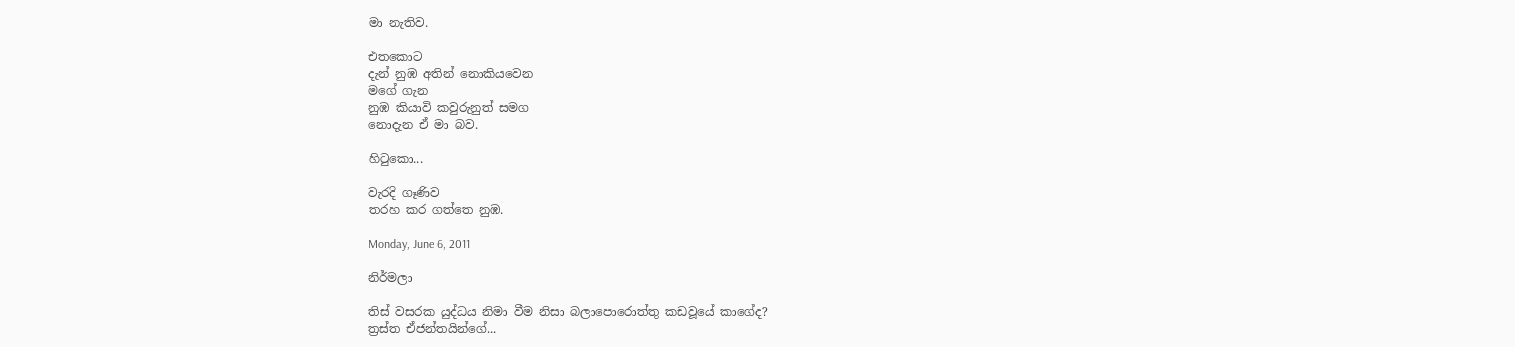මා නැතිව.

එතකොට
දැන් නුඹ අතින් නොකියවෙන
මගේ ගැන
නුඹ කියාවි කවුරුනුත් සමග
නොදැන ඒ මා බව.

හිටුකො...

වැරදි ගෑණිව
තරහ කර ගත්තෙ නුඹ.

Monday, June 6, 2011

නිර්මලා

තිස් වසරක යුද්ධය නිමා වීම නිසා බලාපොරොත්තු කඩවූයේ කාගේද?
ත්‍රස්ත ඒජන්තයින්ගේ...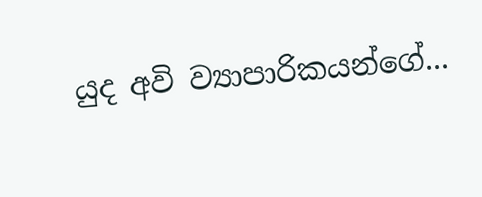යුද අවි ව්‍යාපාරිකයන්ගේ...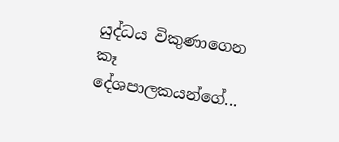යුද්ධය විකුණාගෙන කෑ දේශපාලකයන්ගේ...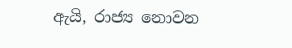ඇයි, රාජ්‍ය නොවන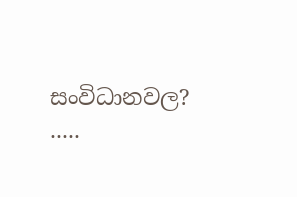සංවිධානවල?
.....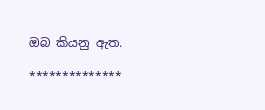ඔබ කියනු ඇත.

**************